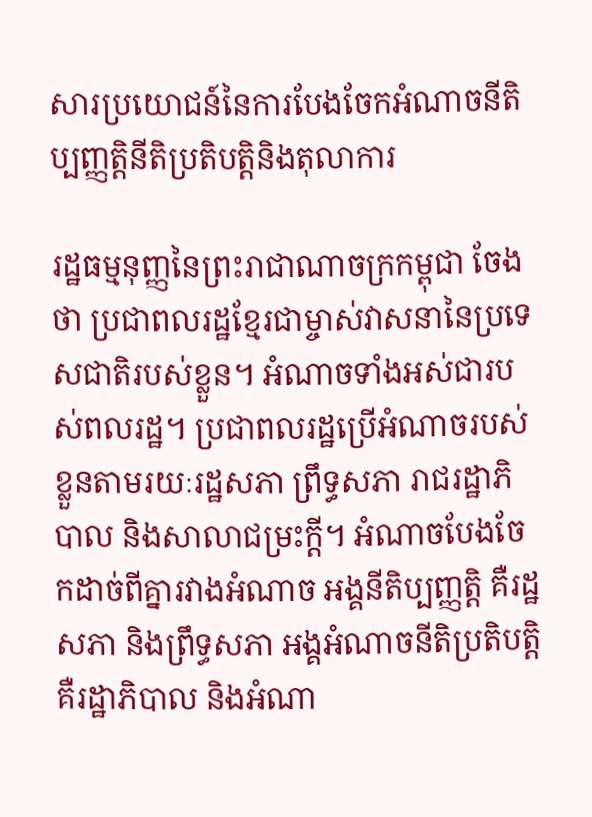សារប្រយោជន៍នៃការបែងចែកអំណាចនីតិប្បញ្ញត្តិនីតិប្រតិបត្តិនិងតុលាការ

រដ្ឋធម្មនុញ្ញនៃព្រះរាជាណាចក្រកម្ពុជា ចែងថា ប្រជាពលរដ្ឋខ្មែរជាម្ចាស់វាសនានៃប្រទេសជាតិរបស់ខ្លួន។ អំណាចទាំងអស់ជារបស់ពលរដ្ឋ។ ប្រជាពលរដ្ឋប្រើអំណាចរបស់ខ្លួនតាមរយៈរដ្ឋសភា ព្រឹទ្ធសភា រាជរដ្ឋាភិបាល និងសាលាជម្រះក្តី។ អំណាចបែងចែកដាច់ពីគ្នារវាងអំណាច អង្គនីតិប្បញ្ញត្តិ គឺរដ្ឋសភា និងព្រឹទ្ធសភា អង្គអំណាចនីតិប្រតិបត្តិ គឺរដ្ឋាភិបាល និងអំណា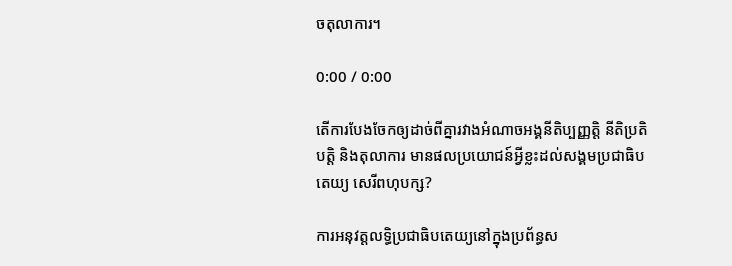ចតុលាការ។

0:00 / 0:00

តើការបែងចែកឲ្យដាច់ពីគ្នារវាងអំណាចអង្គនីតិប្បញ្ញត្តិ នីតិប្រតិបត្តិ និងតុលាការ មានផលប្រយោជន៍អ្វីខ្លះដល់សង្គមប្រជាធិបតេយ្យ សេរីពហុបក្ស?

ការអនុវត្តលទ្ធិប្រជាធិបតេយ្យនៅក្នុងប្រព័ន្ធស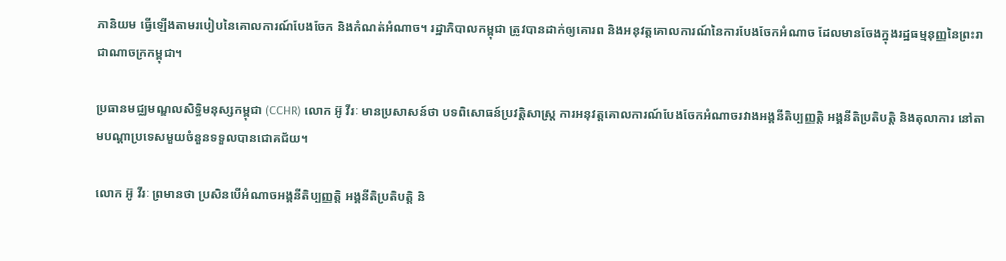ភានិយម ធ្វើឡើងតាមរបៀបនៃគោលការណ៍បែងចែក និងកំណត់អំណាច។ រដ្ឋាភិបាលកម្ពុជា ត្រូវបានដាក់ឲ្យគោរព និងអនុវត្តគោលការណ៍នៃការបែងចែកអំណាច ដែលមានចែងក្នុងរដ្ឋធម្មនុញ្ញនៃព្រះរាជាណាចក្រកម្ពុជា។

ប្រធានមជ្ឈមណ្ឌលសិទ្ធិមនុស្សកម្ពុជា (CCHR) លោក អ៊ូ វីរៈ មានប្រសាសន៍ថា បទពិសោធន៍ប្រវត្តិសាស្ត្រ ការអនុវត្តគោលការណ៍បែងចែកអំណាចរវាងអង្គនីតិប្បញ្ញត្តិ អង្គនីតិប្រតិបត្តិ និងតុលាការ នៅតាមបណ្ដាប្រទេសមួយចំនួនទទួលបានជោគជ័យ។

លោក អ៊ូ វីរៈ ព្រមានថា ប្រសិនបើអំណាចអង្គនីតិប្បញ្ញត្តិ អង្គនីតិប្រតិបត្តិ និ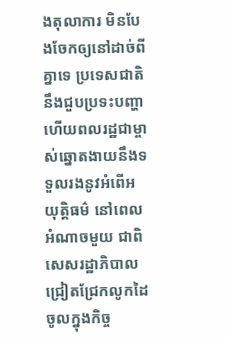ងតុលាការ មិនបែងចែកឲ្យនៅដាច់ពីគ្នាទេ ប្រទេសជាតិនឹងជួបប្រទះបញ្ហា ហើយពលរដ្ឋជាម្ចាស់ឆ្នោតងាយនឹងទទួលរងនូវអំពើអយុត្តិធម៌ នៅពេលអំណាចមួយ ជាពិសេសរដ្ឋាភិបាលជ្រៀតជ្រែកលូកដៃចូលក្នុងកិច្ច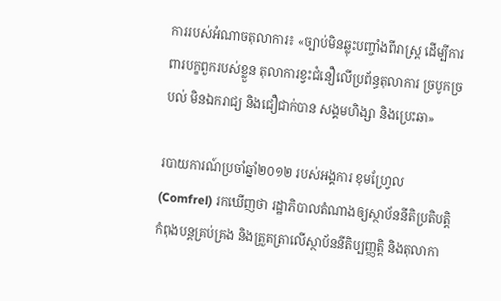ការរបស់អំណាចតុលាការ៖ «ច្បាប់មិនឆ្លុះបញ្ចាំងពីរាស្ត្រ ដើម្បីការពារបក្ខពួករបស់ខ្លួន តុលាការខ្វះជំនឿលើប្រព័ន្ធតុលាការ ច្របូកច្របល់ មិនឯករាជ្យ និងជឿជាក់បាន សង្គមហិង្សា និងប្រេះឆា»

របាយការណ៍ប្រចាំឆ្នាំ២០១២ របស់អង្គការ ខុមហ្វ្រែល (Comfrel) រកឃើញថា រដ្ឋាភិបាលតំណាងឲ្យស្ថាប័ននីតិប្រតិបត្តិ កំពុងបន្តគ្រប់គ្រង និងត្រួតត្រាលើស្ថាប័ននីតិប្បញ្ញត្តិ និងតុលាកា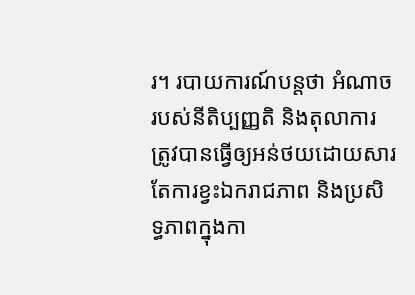រ។ របាយការណ៍បន្តថា អំណាចរបស់នីតិប្បញ្ញតិ និងតុលាការ ត្រូវបានធ្វើឲ្យអន់ថយដោយសារតែការខ្វះឯករាជភាព និងប្រសិទ្ធភាពក្នុងកា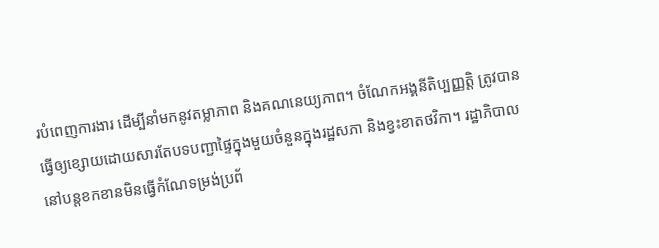របំពេញការងារ ដើម្បីនាំមកនូវតម្លាភាព និងគណនេយ្យភាព។ ចំណែកអង្គនីតិប្បញ្ញត្តិ ត្រូវបានធ្វើឲ្យខ្សោយដោយសារតែបទបញ្ជាផ្ទៃក្នុងមួយចំនួនក្នុងរដ្ឋសភា និងខ្វះខាតថវិកា។ រដ្ឋាភិបាលនៅបន្តខកខានមិនធ្វើកំណែទម្រង់ប្រព័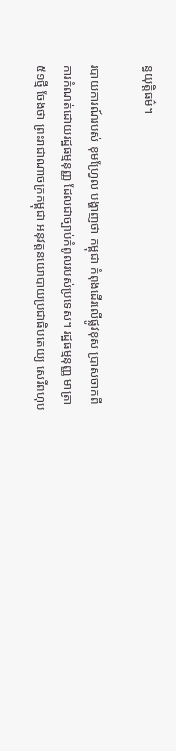ន្ធយុត្តិធម៌។

របាយការណ៍របស់ ខុមហ្វ្រែល បង្ហាញថា កម្ពុជា កំពុងដើរលើផ្លូវខុស ប្រាសចាកពីការកំណត់ដោយរដ្ឋធម្មនុញ្ញ ដែលជាច្បាប់កំពូលរបស់ប្រទេស។ រដ្ឋធម្មនុញ្ញ មាត្រា ៥១ថ្មី ចែងថា ព្រះរាជាណាចក្រកម្ពុជា អនុវត្តនយោបាយប្រជាធិបតេយ្យ សេរីពហុប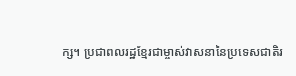ក្ស។ ប្រជាពលរដ្ឋខ្មែរជាម្ចាស់វាសនានៃប្រទេសជាតិរ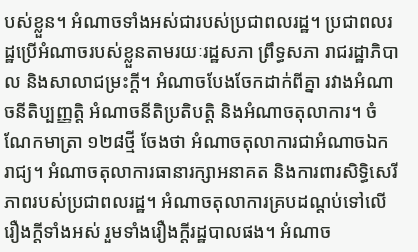បស់ខ្លួន។ អំណាចទាំងអស់ជារបស់ប្រជាពលរដ្ឋ។ ប្រជាពលរដ្ឋប្រើអំណាចរបស់ខ្លួនតាមរយៈរដ្ឋសភា ព្រឹទ្ធសភា រាជរដ្ឋាភិបាល និងសាលាជម្រះក្តី។ អំណាចបែងចែកដាក់ពីគ្នា រវាងអំណាចនីតិប្បញ្ញត្តិ អំណាចនីតិប្រតិបត្តិ និងអំណាចតុលាការ។ ចំណែកមាត្រា ១២៨ថ្មី ចែងថា អំណាចតុលាការជាអំណាចឯករាជ្យ។ អំណាចតុលាការធានារក្សាអនាគត និងការពារសិទ្ធិសេរីភាពរបស់ប្រជាពលរដ្ឋ។ អំណាចតុលាការគ្របដណ្ដប់ទៅលើរឿងក្តីទាំងអស់ រួមទាំងរឿងក្តីរដ្ឋបាលផង។ អំណាច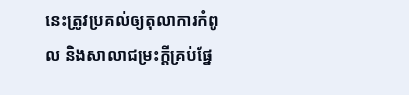នេះត្រូវប្រគល់ឲ្យតុលាការកំពូល និងសាលាជម្រះក្តីគ្រប់ផ្នែ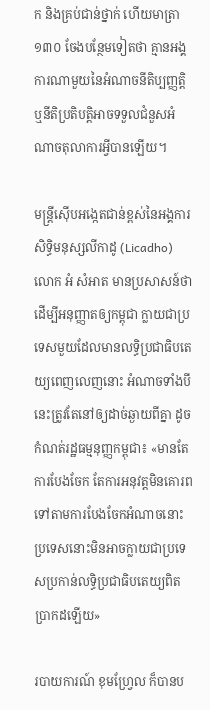ក និងគ្រប់ជាន់ថ្នាក់ ហើយមាត្រា ១៣០ ចែងបន្ថែមទៀតថា គ្មានអង្គការណាមួយនៃអំណាចនីតិប្បញ្ញត្តិ ឬនីតិប្រតិបត្តិអាចទទួលជំនួសអំណាចតុលាការអ្វីបានឡើយ។

មន្ត្រីស៊ើបអង្កេតជាន់ខ្ពស់នៃអង្គការសិទ្ធិមនុស្សលីកាដូ (Licadho) លោក អំ សំអាត មានប្រសាសន៍ថា ដើម្បីអនុញ្ញាតឲ្យកម្ពុជា ក្លាយជាប្រទេសមួយដែលមានលទ្ធិប្រជាធិបតេយ្យពេញលេញនោះ អំណាចទាំងបីនេះត្រូវតែនៅឲ្យដាច់ឆ្ងាយពីគ្នា ដូចកំណត់រដ្ឋធម្មនុញ្ញកម្ពុជា៖ «មានតែការបែងចែក តែការអនុវត្តមិនគោរពទៅតាមការបែងចែកអំណាចនោះ ប្រទេសនោះមិនអាចក្លាយជាប្រទេសប្រកាន់លទ្ធិប្រជាធិបតេយ្យពិតប្រាកដឡើយ»

របាយការណ៍ ខុមហ្វ្រែល ក៏បានប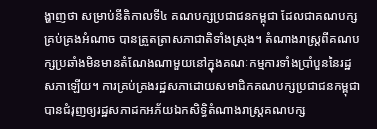ង្ហាញថា សម្រាប់នីតិកាលទី៤ គណបក្សប្រជាជនកម្ពុជា ដែលជាគណបក្សគ្រប់គ្រងអំណាច បានត្រួតត្រាសភាជាតិទាំងស្រុង។ តំណាងរាស្ត្រពីគណបក្សប្រឆាំងមិនមានតំណែងណាមួយនៅក្នុងគណៈកម្មការទាំងប្រាំបួននៃរដ្ឋសភាឡើយ។ ការគ្រប់គ្រងរដ្ឋសភាដោយសមាជិកគណបក្សប្រជាជនកម្ពុជា បានជំរុញឲ្យរដ្ឋសភាដកអភ័យឯកសិទ្ធិតំណាងរាស្ត្រគណបក្ស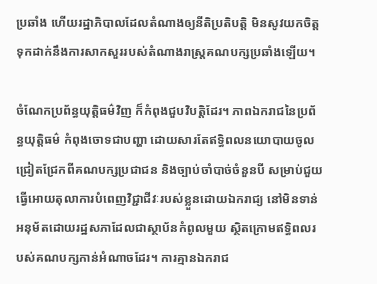ប្រឆាំង ហើយរដ្ឋាភិបាលដែលតំណាងឲ្យនីតិប្រតិបត្តិ មិនសូវយកចិត្តទុកដាក់នឹងការសាកសួររបស់តំណាងរាស្ត្រគណបក្សប្រឆាំងឡើយ។

ចំណែកប្រព័ន្ធយុត្តិធម៌វិញ ក៏កំពុងជួបវិបត្តិដែរ។ ភាពឯករាជនៃប្រព័ន្ធយុត្តិធម៌ កំពុងចោទជាបញ្ហា ដោយសារតែឥទ្ធិពលនយោបាយចូលជ្រៀតជ្រែកពីគណបក្សប្រជាជន និងច្បាប់ចាំបាច់ចំនួនបី សម្រាប់ជួយធ្វើអោយតុលាការបំពេញវិជ្ជាជីវៈរបស់ខ្លួនដោយឯករាជ្យ នៅមិនទាន់អនុម័តដោយរដ្ឋសភាដែលជាស្ថាប័នកំពូលមួយ ស្ថិតក្រោមឥទ្ធិពលរបស់គណបក្សកាន់អំណាចដែរ។ ការគ្មានឯករាជ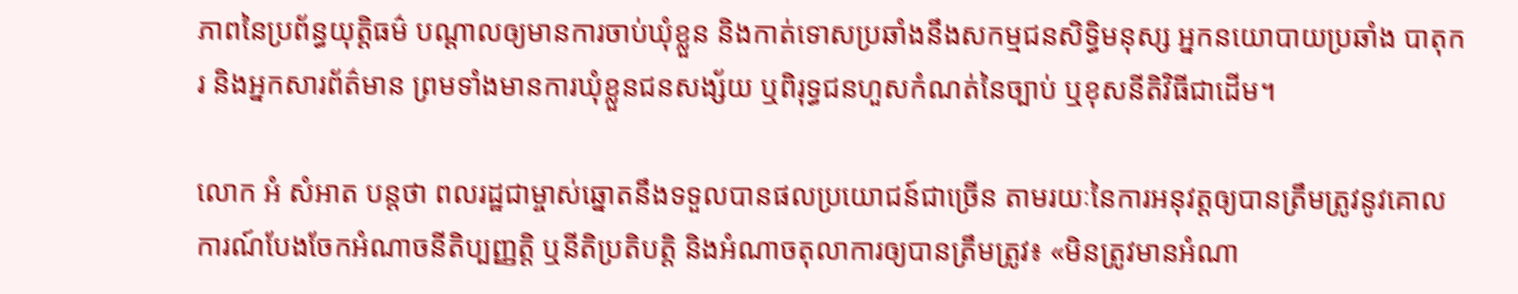ភាពនៃប្រព័ន្ធយុត្តិធម៌ បណ្ដាលឲ្យមានការចាប់ឃុំខ្លួន និងកាត់ទោសប្រឆាំងនឹងសកម្មជនសិទ្ធិមនុស្ស អ្នកនយោបាយប្រឆាំង បាតុករ និងអ្នកសារព័ត៌មាន ព្រមទាំងមានការឃុំខ្លួនជនសង្ស័យ ឬពិរុទ្ធជនហួសកំណត់នៃច្បាប់ ឬខុសនីតិវិធីជាដើម។

លោក អំ សំអាត បន្តថា ពលរដ្ឋជាម្ចាស់ឆ្នោតនឹងទទួលបានផលប្រយោជន៍ជាច្រើន តាមរយៈនៃការអនុវត្តឲ្យបានត្រឹមត្រូវនូវគោលការណ៍បែងចែកអំណាចនីតិប្បញ្ញត្តិ ឬនីតិប្រតិបត្តិ និងអំណាចតុលាការឲ្យបានត្រឹមត្រូវ៖ «មិនត្រូវមានអំណា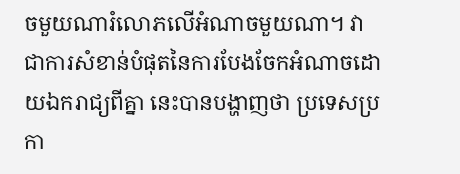ចមួយណារំលោភលើអំណាចមួយណា។ វាជាការសំខាន់បំផុតនៃការបែងចែកអំណាចដោយឯករាជ្យពីគ្នា នេះបានបង្ហាញថា ប្រទេសប្រកា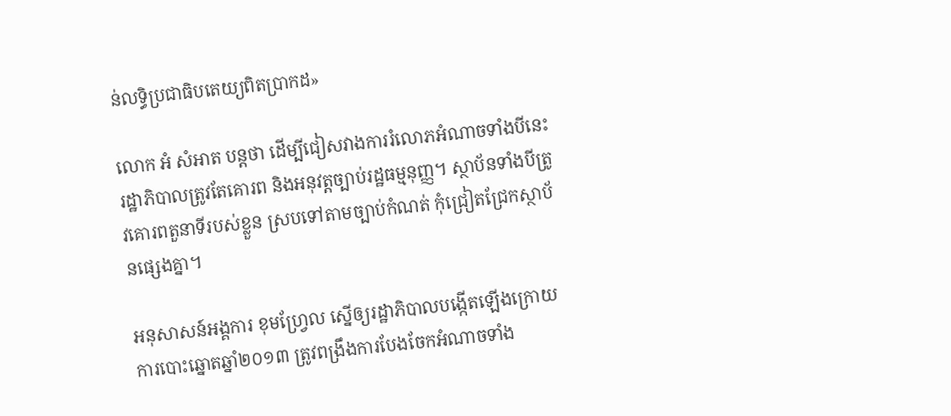ន់លទ្ធិប្រជាធិបតេយ្យពិតប្រាកដ»

លោក អំ សំអាត បន្តថា ដើម្បីជៀសវាងការរំលោភអំណាចទាំងបីនេះ រដ្ឋាភិបាលត្រូវតែគោរព និងអនុវត្តច្បាប់រដ្ឋធម្មនុញ្ញ។ ស្ថាប័នទាំងបីត្រូវគោរពតួនាទីរបស់ខ្លួន ស្របទៅតាមច្បាប់កំណត់ កុំជ្រៀតជ្រែកស្ថាប័នផ្សេងគ្នា។

អនុសាសន៍អង្គការ ខុមហ្រ្វែល ស្នើឲ្យរដ្ឋាភិបាលបង្កើតឡើងក្រោយការបោះឆ្នោតឆ្នាំ២០១៣ ត្រូវពង្រឹងការបែងចែកអំណាចទាំង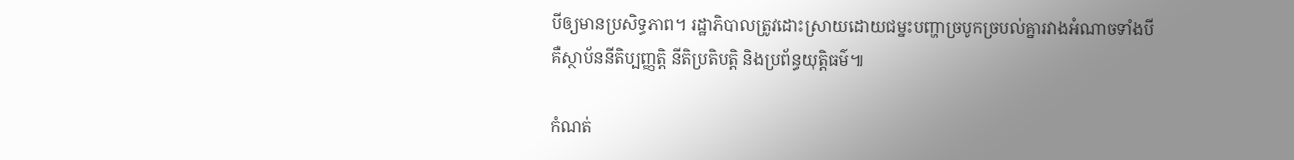បីឲ្យមានប្រសិទ្ធភាព។ រដ្ឋាភិបាលត្រូវដោះស្រាយដោយជម្នះបញ្ហាច្របូកច្របល់គ្នារវាងអំណាចទាំងបី គឺស្ថាប័ននីតិប្បញ្ញត្តិ នីតិប្រតិបត្តិ និងប្រព័ន្ធយុត្តិធម៌៕

កំណត់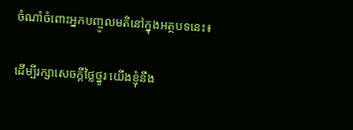ចំណាំចំពោះអ្នកបញ្ចូលមតិនៅក្នុងអត្ថបទនេះ៖

ដើម្បីរក្សាសេចក្ដីថ្លៃថ្នូរ យើងខ្ញុំនឹង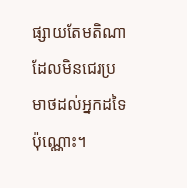ផ្សាយតែមតិណា ដែលមិនជេរប្រមាថដល់អ្នកដទៃប៉ុណ្ណោះ។